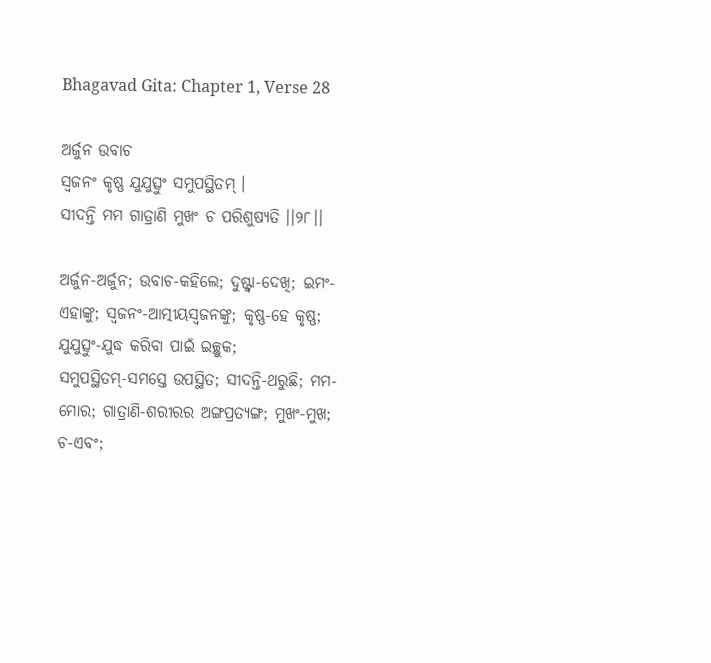Bhagavad Gita: Chapter 1, Verse 28

ଅର୍ଜୁନ ଉବାଚ
ସ୍ୱଜନଂ କୃଷ୍ଣ ଯୁଯୁତ୍ସୁଂ ସମୁପସ୍ଥିତମ୍ ।
ସୀଦନ୍ତି ମମ ଗାତ୍ରାଣି ମୁଖଂ ଚ ପରିଶୁଷ୍ୟତି ।।୨୮।।

ଅର୍ଜୁନ-ଅର୍ଜୁନ; ଉବାଚ-କହିଲେ; ଦୁଷ୍ଟ୍ୱା-ଦେଖି; ଇମଂ-ଏହାଙ୍କୁ; ସ୍ୱଜନଂ-ଆତ୍ମୀୟସ୍ୱଜନଙ୍କୁ; କୃଷ୍ଣ-ହେ କୃଷ୍ଣ; ଯୁଯୁତ୍ସୁଂ-ଯୁଦ୍ଧ କରିବା ପାଇଁ ଇଚ୍ଛୁକ; ସମୁପସ୍ଥିତମ୍‌-ସମସ୍ତେ ଉପସ୍ଥିତ; ସୀଦନ୍ତି-ଥରୁଛି; ମମ-ମୋର; ଗାତ୍ରାଣି-ଶରୀରର ଅଙ୍ଗପ୍ରତ୍ୟଙ୍ଗ; ମୁଖଂ-ମୁଖ; ଚ-ଏବଂ;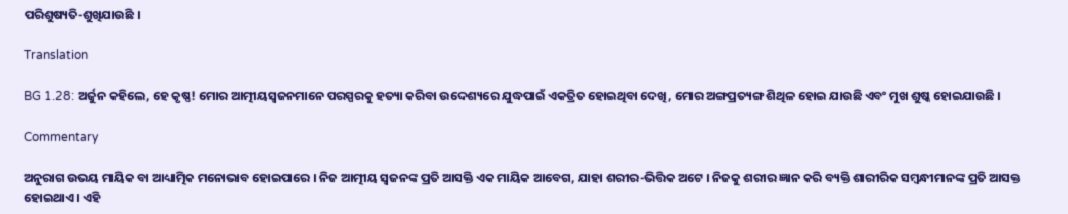ପରିଶୁଷ୍ୟତି-ଶୁଖିଯାଉଛି ।

Translation

BG 1.28: ଅର୍ଜୁନ କହିଲେ, ହେ କୃଷ୍ଣ! ମୋର ଆତ୍ମୀୟସ୍ୱଜନମାନେ ପରସ୍ପରକୁ ହତ୍ୟା କରିବା ଉଦ୍ଦେଶ୍ୟରେ ଯୁଦ୍ଧପାଇଁ ଏକତ୍ରିତ ହୋଇଥିବା ଦେଖି, ମୋର ଅଙ୍ଗପ୍ରତ୍ୟଙ୍ଗ ଶିଥିଳ ହୋଇ ଯାଉଛି ଏବଂ ମୁଖ ଶୁଷ୍କ ହୋଇଯାଉଛି ।

Commentary

ଅନୁରାଗ ଉଭୟ ମାୟିକ ବା ଆଧ୍ୟାତ୍ମିକ ମନୋଭାବ ହୋଇପାରେ । ନିଜ ଆତ୍ମୀୟ ସ୍ୱଜନଙ୍କ ପ୍ରତି ଆସକ୍ତି ଏକ ମାୟିକ ଆବେଗ, ଯାହା ଶରୀର-ଭିତ୍ତିକ ଅଟେ । ନିଜକୁ ଶରୀର ଜ୍ଞାନ କରି ବ୍ୟକ୍ତି ଶାରୀରିକ ସମ୍ବନ୍ଧୀମାନଙ୍କ ପ୍ରତି ଆସକ୍ତ ହୋଇଥାଏ । ଏହି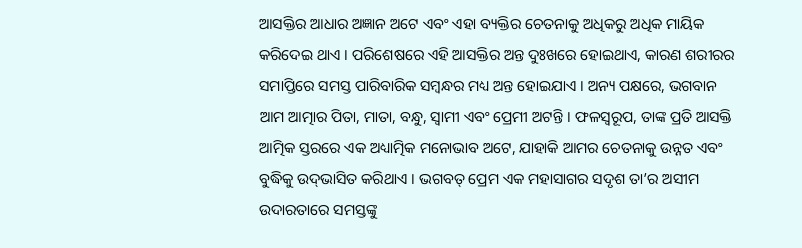ଆସକ୍ତିର ଆଧାର ଅଜ୍ଞାନ ଅଟେ ଏବଂ ଏହା ବ୍ୟକ୍ତିର ଚେତନାକୁ ଅଧିକରୁ ଅଧିକ ମାୟିକ କରିଦେଇ ଥାଏ । ପରିଶେଷରେ ଏହି ଆସକ୍ତିର ଅନ୍ତ ଦୁଃଖରେ ହୋଇଥାଏ, କାରଣ ଶରୀରର ସମାପ୍ତିରେ ସମସ୍ତ ପାରିବାରିକ ସମ୍ବନ୍ଧର ମଧ୍ୟ ଅନ୍ତ ହୋଇଯାଏ । ଅନ୍ୟ ପକ୍ଷରେ, ଭଗବାନ ଆମ ଆତ୍ମାର ପିତା, ମାତା, ବନ୍ଧୁ, ସ୍ୱାମୀ ଏବଂ ପ୍ରେମୀ ଅଟନ୍ତି । ଫଳସ୍ୱରୂପ, ତାଙ୍କ ପ୍ରତି ଆସକ୍ତି ଆତ୍ମିକ ସ୍ତରରେ ଏକ ଅଧ୍ୟାତ୍ମିକ ମନୋଭାବ ଅଟେ, ଯାହାକି ଆମର ଚେତନାକୁ ଉନ୍ନତ ଏବଂ ବୁଦ୍ଧିକୁ ଉଦ୍‌ଭାସିତ କରିଥାଏ । ଭଗବତ୍ ପ୍ରେମ ଏକ ମହାସାଗର ସଦୃଶ ତା’ର ଅସୀମ ଉଦାରତାରେ ସମସ୍ତଙ୍କୁ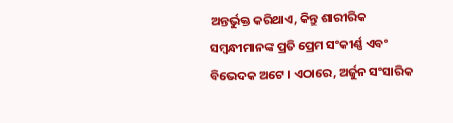ଅନ୍ତର୍ଭୁକ୍ତ କରିଥାଏ, କିନ୍ତୁ ଶାରୀରିକ ସମ୍ବନ୍ଧୀମାନଙ୍କ ପ୍ରତି ପ୍ରେମ ସଂକୀର୍ଣ୍ଣ ଏବଂ ବିଭେଦକ ଅଟେ । ଏଠାରେ, ଅର୍ଜୁନ ସଂସାରିକ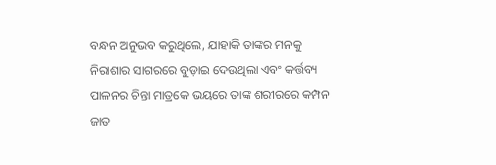ବନ୍ଧନ ଅନୁଭବ କରୁଥିଲେ, ଯାହାକି ତାଙ୍କର ମନକୁ ନିରାଶାର ସାଗରରେ ବୁଡ଼ାଇ ଦେଉଥିଲା ଏବଂ କର୍ତ୍ତବ୍ୟ ପାଳନର ଚିନ୍ତା ମାତ୍ରକେ ଭୟରେ ତାଙ୍କ ଶରୀରରେ କମ୍ପନ ଜାତ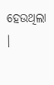ହେଉଥିଲା ।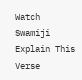Watch Swamiji Explain This Verse